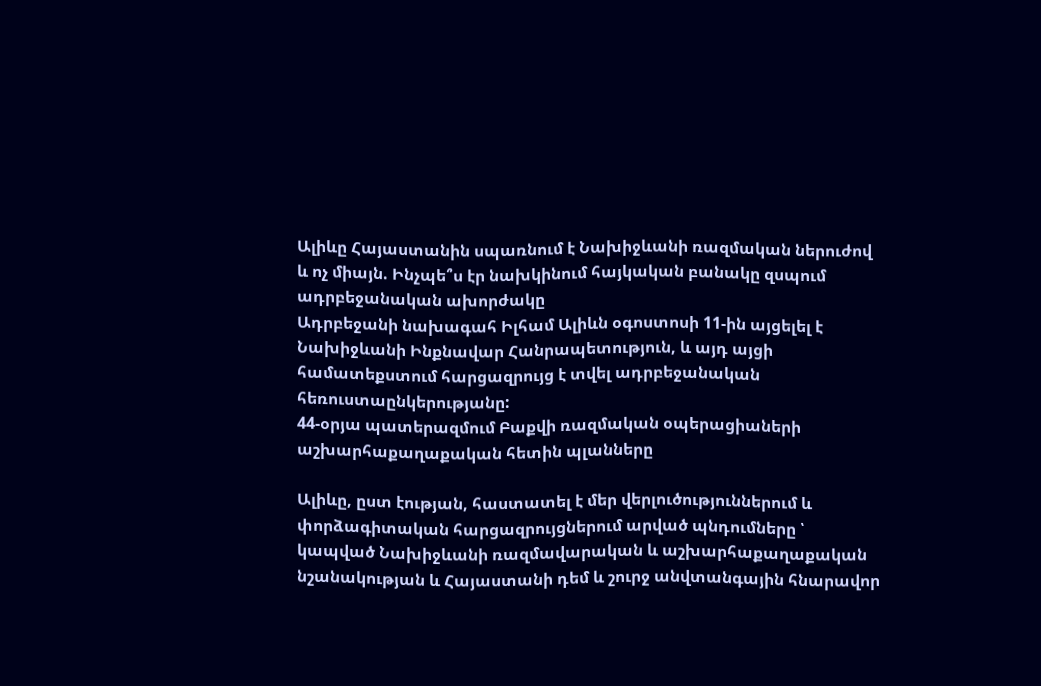Ալիևը Հայաստանին սպառնում է Նախիջևանի ռազմական ներուժով և ոչ միայն. Ինչպե՞ս էր նախկինում հայկական բանակը զսպում ադրբեջանական ախորժակը
Ադրբեջանի նախագահ Իլհամ Ալիևն օգոստոսի 11-ին այցելել է Նախիջևանի Ինքնավար Հանրապետություն, և այդ այցի համատեքստում հարցազրույց է տվել ադրբեջանական հեռուստաընկերությանը:
44-օրյա պատերազմում Բաքվի ռազմական օպերացիաների աշխարհաքաղաքական հետին պլանները

Ալիևը, ըստ էության, հաստատել է մեր վերլուծություններում և փորձագիտական հարցազրույցներում արված պնդումները ՝ կապված Նախիջևանի ռազմավարական և աշխարհաքաղաքական նշանակության և Հայաստանի դեմ և շուրջ անվտանգային հնարավոր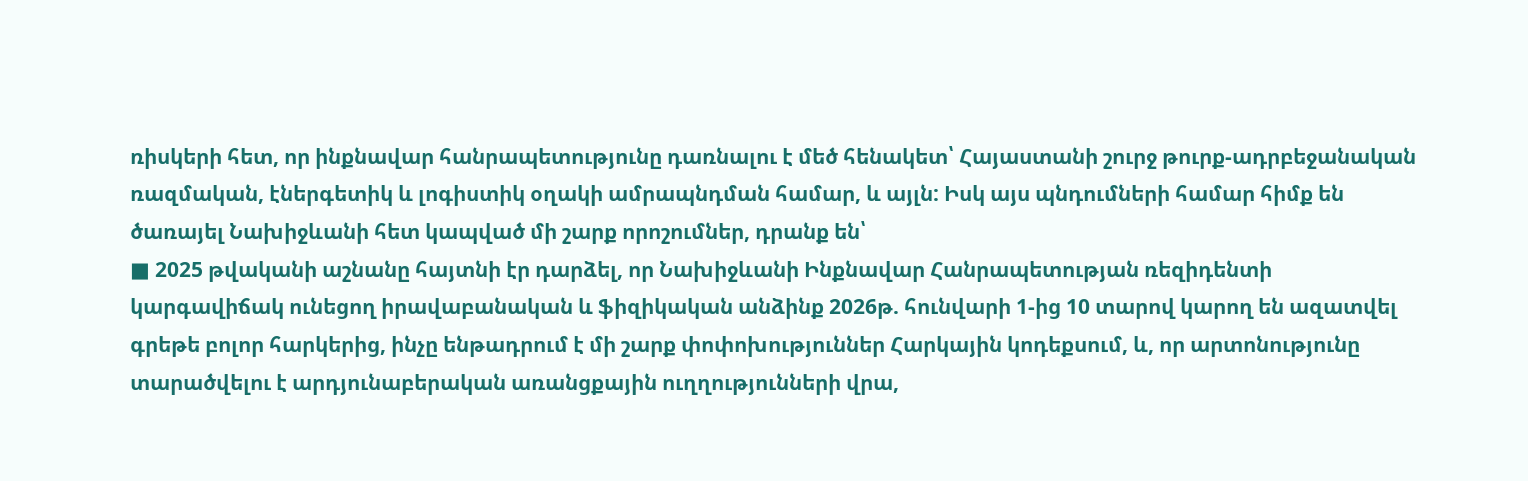ռիսկերի հետ, որ ինքնավար հանրապետությունը դառնալու է մեծ հենակետ՝ Հայաստանի շուրջ թուրք-ադրբեջանական ռազմական, էներգետիկ և լոգիստիկ օղակի ամրապնդման համար, և այլն: Իսկ այս պնդումների համար հիմք են ծառայել Նախիջևանի հետ կապված մի շարք որոշումներ, դրանք են՝
■ 2025 թվականի աշնանը հայտնի էր դարձել, որ Նախիջևանի Ինքնավար Հանրապետության ռեզիդենտի կարգավիճակ ունեցող իրավաբանական և ֆիզիկական անձինք 2026թ. հունվարի 1-ից 10 տարով կարող են ազատվել գրեթե բոլոր հարկերից, ինչը ենթադրում է մի շարք փոփոխություններ Հարկային կոդեքսում, և, որ արտոնությունը տարածվելու է արդյունաբերական առանցքային ուղղությունների վրա,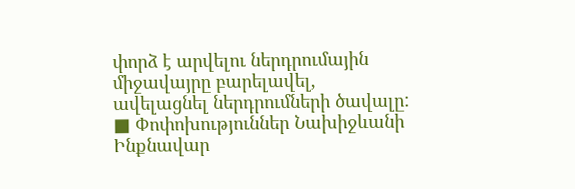փորձ է արվելու ներդրումային միջավայրը բարելավել, ավելացնել ներդրումների ծավալը:
■ Փոփոխություններ Նախիջևանի Ինքնավար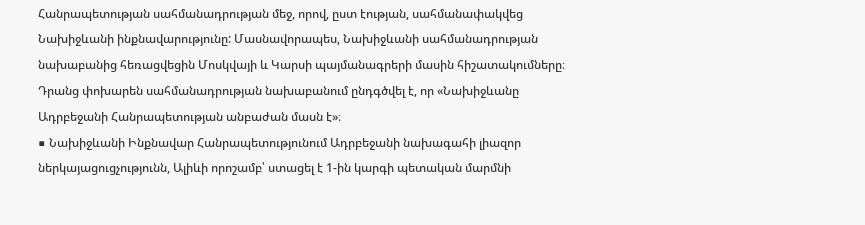Հանրապետության սահմանադրության մեջ, որով, ըստ էության, սահմանափակվեց Նախիջևանի ինքնավարությունը: Մասնավորապես, Նախիջևանի սահմանադրության նախաբանից հեռացվեցին Մոսկվայի և Կարսի պայմանագրերի մասին հիշատակումները։ Դրանց փոխարեն սահմանադրության նախաբանում ընդգծվել է, որ «Նախիջևանը Ադրբեջանի Հանրապետության անբաժան մասն է»։
■ Նախիջևանի Ինքնավար Հանրապետությունում Ադրբեջանի նախագահի լիազոր ներկայացուցչությունն, Ալիևի որոշամբ՝ ստացել է 1-ին կարգի պետական մարմնի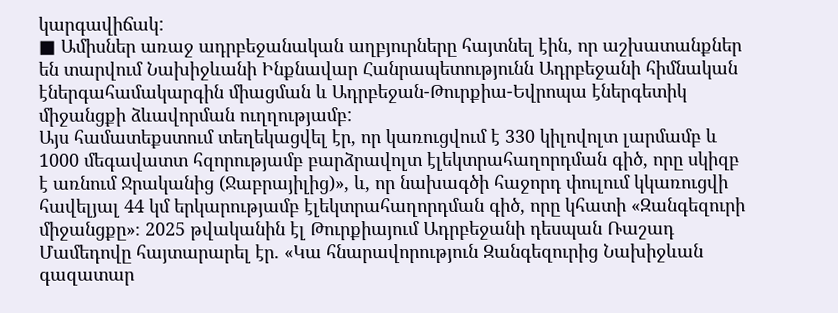կարգավիճակ:
■ Ամիսներ առաջ ադրբեջանական աղբյուրները հայտնել էին, որ աշխատանքներ են տարվում Նախիջևանի Ինքնավար Հանրապետությունն Ադրբեջանի հիմնական էներգահամակարգին միացման և Ադրբեջան-Թուրքիա-Եվրոպա էներգետիկ միջանցքի ձևավորման ուղղությամբ:
Այս համատեքստում տեղեկացվել էր, որ կառուցվում է 330 կիլովոլտ լարմամբ և 1000 մեգավատտ հզորությամբ բարձրավոլտ էլեկտրահաղորդման գիծ, որը սկիզբ է առնում Ջրականից (Ջաբրայիլից)», և, որ նախագծի հաջորդ փուլում կկառուցվի հավելյալ 44 կմ երկարությամբ էլեկտրահաղորդման գիծ, որը կհատի «Զանգեզուրի միջանցքը»։ 2025 թվականին էլ Թուրքիայում Ադրբեջանի դեսպան Ռաշադ Մամեդովը հայտարարել էր. «Կա հնարավորություն Զանգեզուրից Նախիջևան գազատար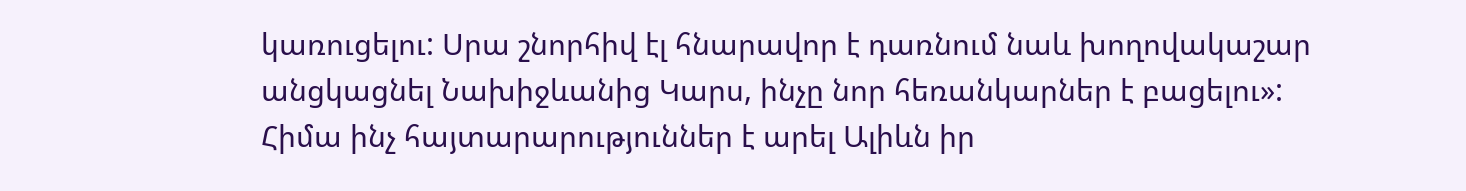կառուցելու: Սրա շնորհիվ էլ հնարավոր է դառնում նաև խողովակաշար անցկացնել Նախիջևանից Կարս, ինչը նոր հեռանկարներ է բացելու»:
Հիմա ինչ հայտարարություններ է արել Ալիևն իր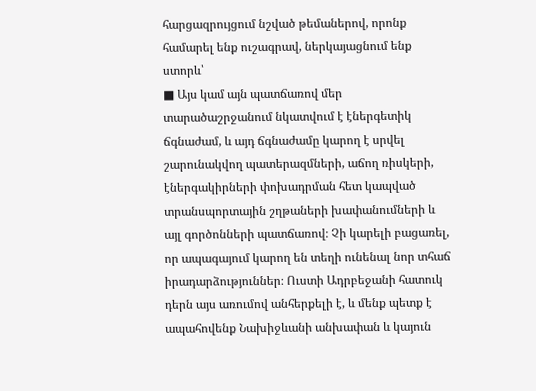հարցազրույցում նշված թեմաներով, որոնք համարել ենք ուշագրավ, ներկայացնում ենք ստորև՝
■ Այս կամ այն պատճառով մեր տարածաշրջանում նկատվում է էներգետիկ ճգնաժամ, և այդ ճգնաժամը կարող է սրվել շարունակվող պատերազմների, աճող ռիսկերի, էներգակիրների փոխադրման հետ կապված տրանսպորտային շղթաների խափանումների և այլ գործոնների պատճառով։ Չի կարելի բացառել, որ ապագայում կարող են տեղի ունենալ նոր տհաճ իրադարձություններ։ Ուստի Ադրբեջանի հատուկ դերն այս առումով անհերքելի է, և մենք պետք է ապահովենք Նախիջևանի անխափան և կայուն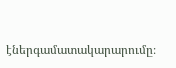էներգամատակարարումը։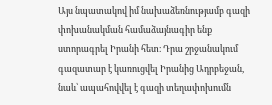Այս նպատակով իմ նախաձեռնությամբ գազի փոխանակման համաձայնագիր ենք ստորագրել Իրանի հետ։ Դրա շրջանակում գազատար է կառուցվել Իրանից Ադրբեջան, նաև՝ ապահովվել է գազի տեղափոխումն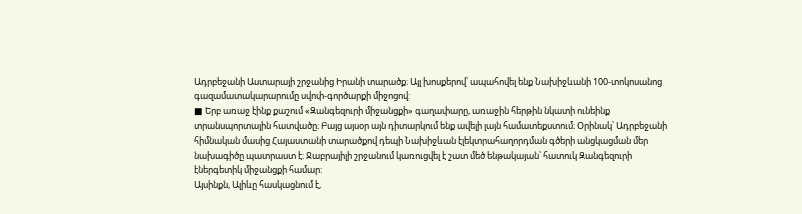Ադրբեջանի Աստարայի շրջանից Իրանի տարածք։ Այլ խոսքերով՝ ապահովել ենք Նախիջևանի 100-տոկոսանոց գազամատակարարումը սվոփ-գործարքի միջոցով:
■ Երբ առաջ էինք քաշում «Զանգեզուրի միջանցքի» գաղափարը, առաջին հերթին նկատի ունեինք տրանսպորտային հատվածը։ Բայց այսօր այն դիտարկում ենք ավելի լայն համատեքստում։ Օրինակ՝ Ադրբեջանի հիմնական մասից Հայաստանի տարածքով դեպի Նախիջևան էլեկտրահաղորդման գծերի անցկացման մեր նախագիծը պատրաստ է։ Ջաբրայիլի շրջանում կառուցվել է շատ մեծ ենթակայան՝ հատուկ Զանգեզուրի էներգետիկ միջանցքի համար:
Այսինքն, Ալիևը հասկացնում է,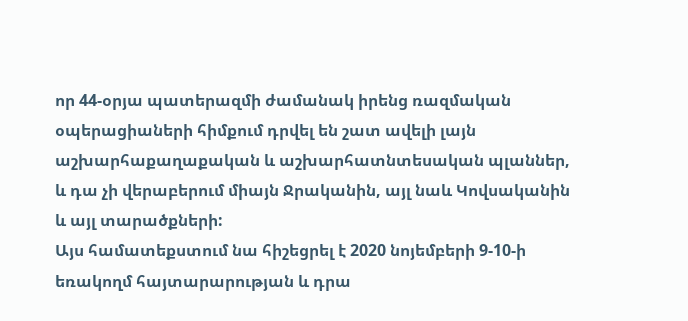որ 44-օրյա պատերազմի ժամանակ իրենց ռազմական օպերացիաների հիմքում դրվել են շատ ավելի լայն աշխարհաքաղաքական և աշխարհատնտեսական պլաններ, և դա չի վերաբերում միայն Ջրականին, այլ նաև Կովսականին և այլ տարածքների:
Այս համատեքստում նա հիշեցրել է 2020 նոյեմբերի 9-10-ի եռակողմ հայտարարության և դրա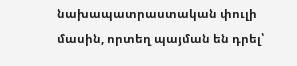նախապատրաստական փուլի մասին, որտեղ պայման են դրել՝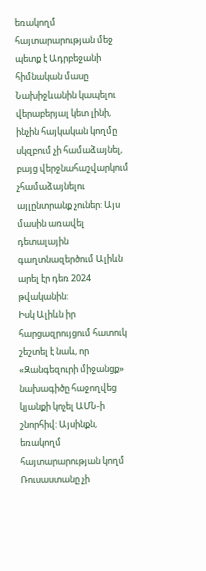եռակողմ հայտարարության մեջ պետք է Ադրբեջանի հիմնական մասը Նախիջևանին կապելու վերաբերյալ կետ լինի, ինչին հայկական կողմը սկզբում չի համաձայնել, բայց վերջնահաշվարկում չհամաձայնելու այլընտրանք չուներ: Այս մասին առավել դետալային գաղտնազերծում Ալիևն արել էր դեռ 2024 թվականին:
Իսկ Ալիևն իր հարցազրույցում հատուկ շեշտել է նաև, որ «Զանգեզուրի միջանցք» նախագիծը հաջողվեց կյանքի կոչել ԱՄՆ-ի շնորհիվ: Այսինքն, եռակողմ հայտարարության կողմ Ռուսաստանը չի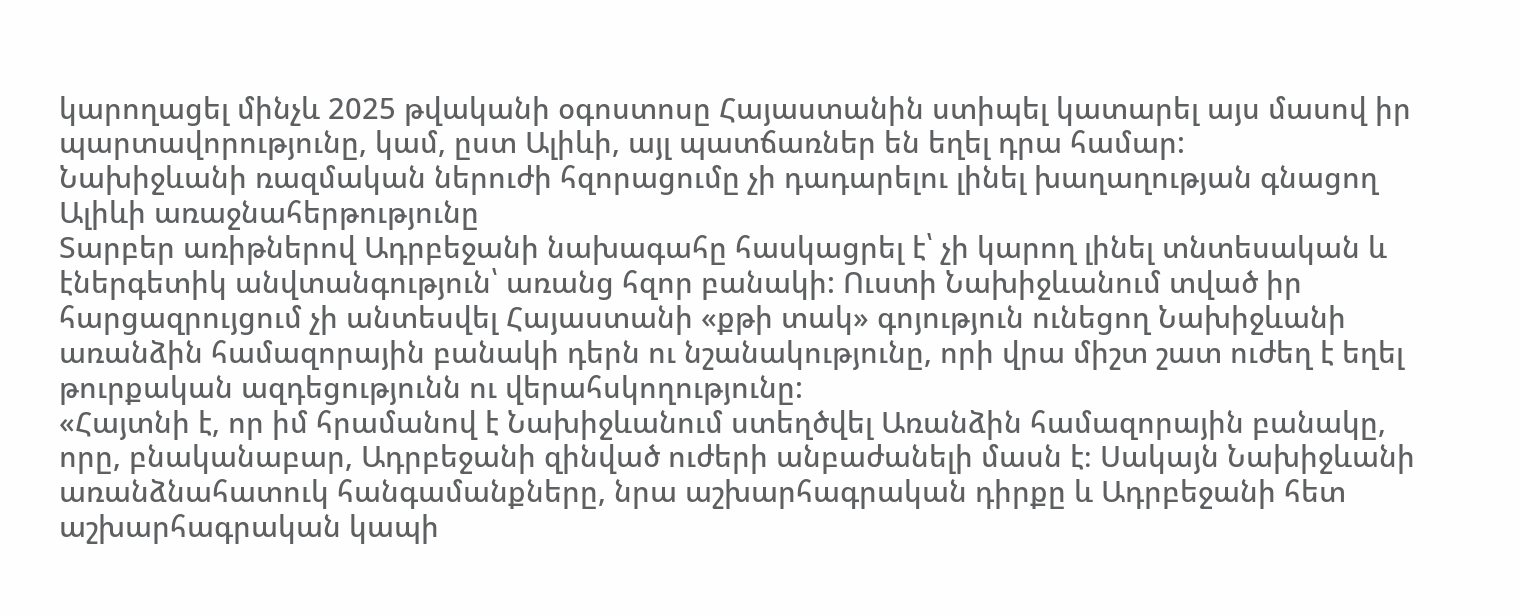կարողացել մինչև 2025 թվականի օգոստոսը Հայաստանին ստիպել կատարել այս մասով իր պարտավորությունը, կամ, ըստ Ալիևի, այլ պատճառներ են եղել դրա համար:
Նախիջևանի ռազմական ներուժի հզորացումը չի դադարելու լինել խաղաղության գնացող Ալիևի առաջնահերթությունը
Տարբեր առիթներով Ադրբեջանի նախագահը հասկացրել է՝ չի կարող լինել տնտեսական և էներգետիկ անվտանգություն՝ առանց հզոր բանակի: Ուստի Նախիջևանում տված իր հարցազրույցում չի անտեսվել Հայաստանի «քթի տակ» գոյություն ունեցող Նախիջևանի առանձին համազորային բանակի դերն ու նշանակությունը, որի վրա միշտ շատ ուժեղ է եղել թուրքական ազդեցությունն ու վերահսկողությունը:
«Հայտնի է, որ իմ հրամանով է Նախիջևանում ստեղծվել Առանձին համազորային բանակը, որը, բնականաբար, Ադրբեջանի զինված ուժերի անբաժանելի մասն է։ Սակայն Նախիջևանի առանձնահատուկ հանգամանքները, նրա աշխարհագրական դիրքը և Ադրբեջանի հետ աշխարհագրական կապի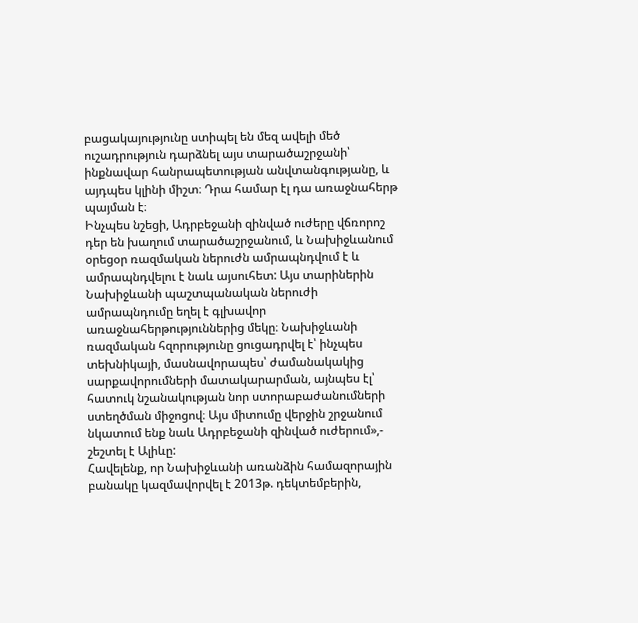բացակայությունը ստիպել են մեզ ավելի մեծ ուշադրություն դարձնել այս տարածաշրջանի՝ ինքնավար հանրապետության անվտանգությանը, և այդպես կլինի միշտ։ Դրա համար էլ դա առաջնահերթ պայման է։
Ինչպես նշեցի, Ադրբեջանի զինված ուժերը վճռորոշ դեր են խաղում տարածաշրջանում, և Նախիջևանում օրեցօր ռազմական ներուժն ամրապնդվում է և ամրապնդվելու է նաև այսուհետ: Այս տարիներին Նախիջևանի պաշտպանական ներուժի ամրապնդումը եղել է գլխավոր առաջնահերթություններից մեկը։ Նախիջևանի ռազմական հզորությունը ցուցադրվել է՝ ինչպես տեխնիկայի, մասնավորապես՝ ժամանակակից սարքավորումների մատակարարման, այնպես էլ՝ հատուկ նշանակության նոր ստորաբաժանումների ստեղծման միջոցով։ Այս միտումը վերջին շրջանում նկատում ենք նաև Ադրբեջանի զինված ուժերում»,- շեշտել է Ալիևը:
Հավելենք, որ Նախիջևանի առանձին համազորային բանակը կազմավորվել է 2013թ. դեկտեմբերին,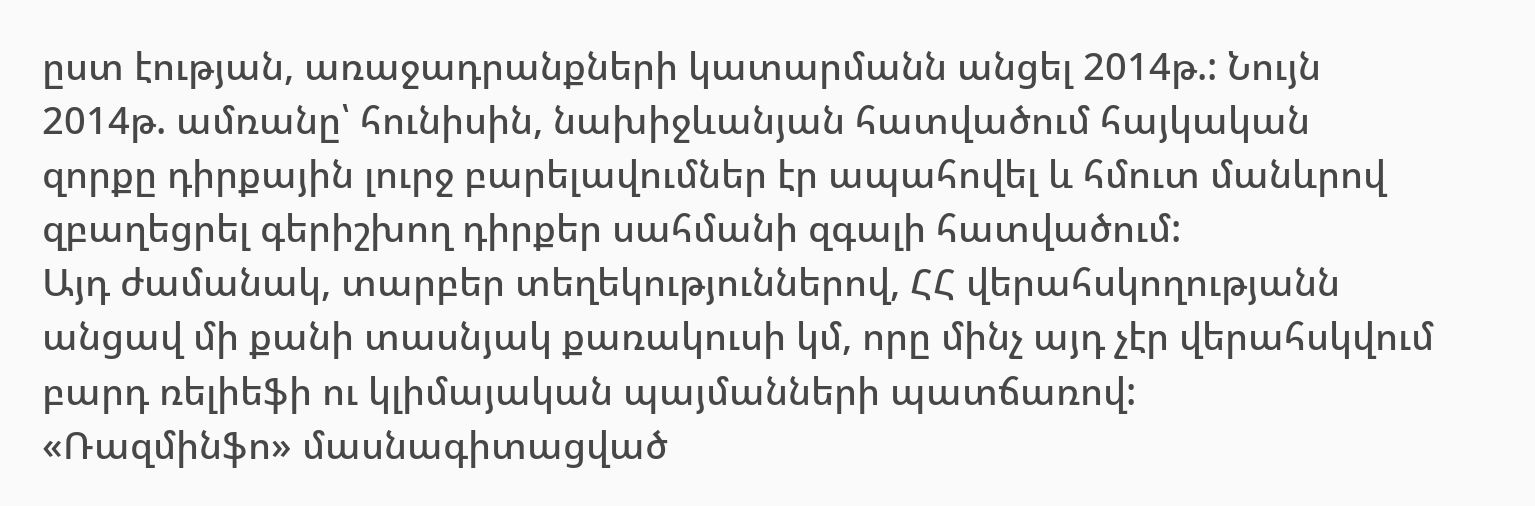ըստ էության, առաջադրանքների կատարմանն անցել 2014թ.: Նույն 2014թ. ամռանը՝ հունիսին, նախիջևանյան հատվածում հայկական զորքը դիրքային լուրջ բարելավումներ էր ապահովել և հմուտ մանևրով զբաղեցրել գերիշխող դիրքեր սահմանի զգալի հատվածում:
Այդ ժամանակ, տարբեր տեղեկություններով, ՀՀ վերահսկողությանն անցավ մի քանի տասնյակ քառակուսի կմ, որը մինչ այդ չէր վերահսկվում բարդ ռելիեֆի ու կլիմայական պայմանների պատճառով:
«Ռազմինֆո» մասնագիտացված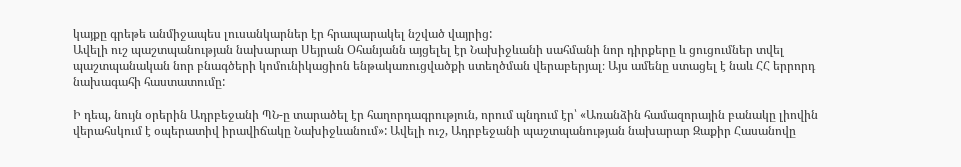կայքը գրեթե անմիջապես լուսանկարներ էր հրապարակել նշված վայրից:
Ավելի ուշ պաշտպանության նախարար Սեյրան Օհանյանն այցելել էր Նախիջևանի սահմանի նոր դիրքերը և ցուցումներ տվել պաշտպանական նոր բնագծերի կոմունիկացիոն ենթակառուցվածքի ստեղծման վերաբերյալ։ Այս ամենը ստացել է նաև ՀՀ երրորդ նախագահի հաստատումը:

Ի դեպ, նույն օրերին Ադրբեջանի ՊՆ-ը տարածել էր հաղորդագրություն, որում պնդում էր՝ «Առանձին համազորային բանակը լիովին վերահսկում է օպերատիվ իրավիճակը Նախիջևանում»: Ավելի ուշ, Ադրբեջանի պաշտպանության նախարար Զաքիր Հասանովը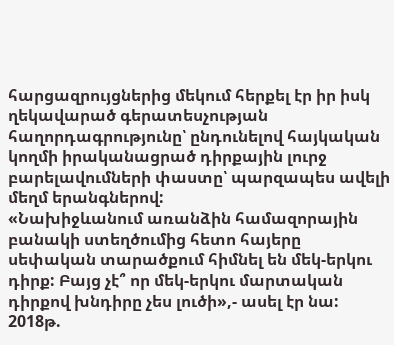հարցազրույցներից մեկում հերքել էր իր իսկ ղեկավարած գերատեսչության հաղորդագրությունը՝ ընդունելով հայկական կողմի իրականացրած դիրքային լուրջ բարելավումների փաստը՝ պարզապես ավելի մեղմ երանգներով:
«Նախիջևանում առանձին համազորային բանակի ստեղծումից հետո հայերը սեփական տարածքում հիմնել են մեկ-երկու դիրք: Բայց չէ՞ որ մեկ-երկու մարտական դիրքով խնդիրը չես լուծի»,- ասել էր նա:
2018թ.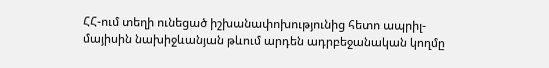ՀՀ-ում տեղի ունեցած իշխանափոխությունից հետո ապրիլ-մայիսին նախիջևանյան թևում արդեն ադրբեջանական կողմը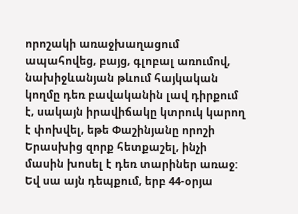որոշակի առաջխաղացում ապահովեց, բայց, գլոբալ առումով, նախիջևանյան թևում հայկական կողմը դեռ բավականին լավ դիրքում է, սակայն իրավիճակը կտրուկ կարող է փոխվել, եթե Փաշինյանը որոշի Երասխից զորք հետքաշել, ինչի մասին խոսել է դեռ տարիներ առաջ: Եվ սա այն դեպքում, երբ 44-օրյա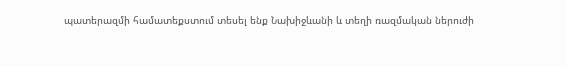պատերազմի համատեքստում տեսել ենք Նախիջևանի և տեղի ռազմական ներուժի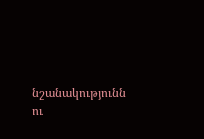նշանակությունն ու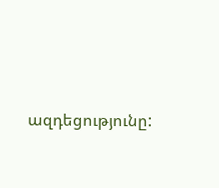ազդեցությունը: